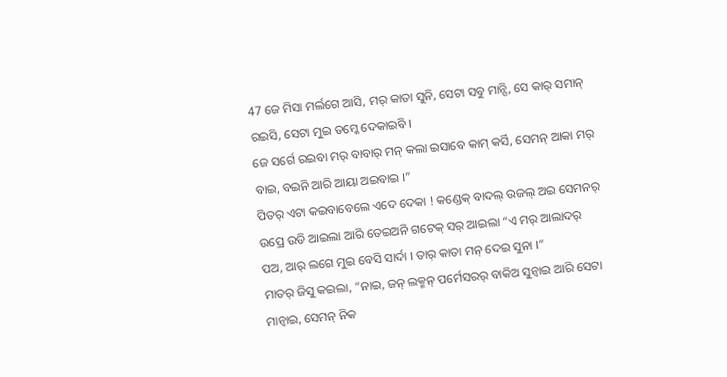47 ଜେ ମିସା ମର୍ଲଗେ ଆସି, ମର୍ କାତା ସୁନି, ସେଟା ସବୁ ମାନ୍ସି, ସେ କାର୍ ସମାନ୍ ରଇସି, ସେଟା ମୁଇ ତମ୍କେ ଦେକାଇବି ।
ଜେ ସର୍ଗେ ରଇବା ମର୍ ବାବାର୍ ମନ୍ କଲା ଇସାବେ କାମ୍ କର୍ସି, ସେମନ୍ ଆକା ମର୍ ବାଇ, ବଇନି ଆରି ଆୟା ଅଇବାଇ ।”
ପିତର୍ ଏଟା କଇବାବେଲେ ଏଦେ ଦେକା ! କଣ୍ଡେକ୍ ବାଦଲ୍ ଉଜଲ୍ ଅଇ ସେମନର୍ ଉପ୍ରେ ଉଡି ଆଇଲା ଆରି ତେଇଅନି ଗଟେକ୍ ସର୍ ଆଇଲା “ଏ ମର୍ ଆଲାଦର୍ ପଅ, ଆର୍ ଲଗେ ମୁଇ ବେସି ସାର୍ଦା । ତାର୍ କାତା ମନ୍ ଦେଇ ସୁନା ।”
ମାତର୍ ଜିସୁ କଇଲା, “ନାଇ, ଜନ୍ ଲକ୍ମନ୍ ପର୍ମେସରର୍ ବାକିଅ ସୁନ୍ବାଇ ଆରି ସେଟା ମାନ୍ବାଇ, ସେମନ୍ ନିକ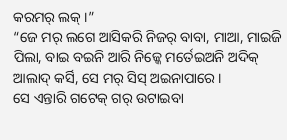କରମର୍ ଲକ୍ ।”
“ଜେ ମର୍ ଲଗେ ଆସିକରି ନିଜର୍ ବାବା, ମାଆ, ମାଇଜି ପିଲା, ବାଇ ବଇନି ଆରି ନିଜ୍କେ ମର୍ତେଇଅନି ଅଦିକ୍ ଆଲାଦ୍ କର୍ସି, ସେ ମର୍ ସିସ୍ ଅଇନାପାରେ ।
ସେ ଏନ୍ତାରି ଗଟେକ୍ ଗର୍ ଉଟାଇବା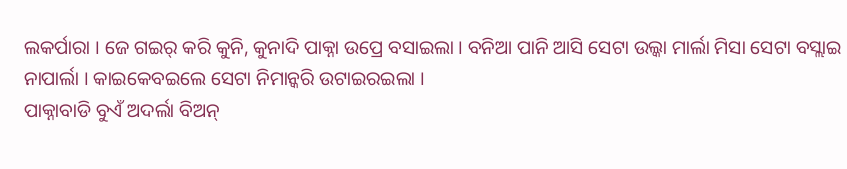ଲକର୍ପାରା । ଜେ ଗଇର୍ କରି କୁନି, କୁନାଦି ପାକ୍ନା ଉପ୍ରେ ବସାଇଲା । ବନିଆ ପାନି ଆସି ସେଟା ଉଲ୍କା ମାର୍ଲା ମିସା ସେଟା ବସ୍ଲାଇ ନାପାର୍ଲା । କାଇକେବଇଲେ ସେଟା ନିମାନ୍କରି ଉଟାଇରଇଲା ।
ପାକ୍ନାବାଡି ବୁଏଁ ଅଦର୍ଲା ବିଅନ୍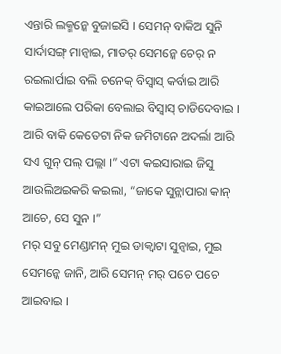ଏନ୍ତାରି ଲକ୍ମନ୍କେ ବୁଜାଇସି । ସେମନ୍ ବାକିଅ ସୁନି ସାର୍ଦାସଙ୍ଗ୍ ମାନ୍ବାଇ, ମାତର୍ ସେମନ୍କେ ଚେର୍ ନ ରଇଲାର୍ପାଇ ବଲି ଚନେକ୍ ବିସ୍ବାସ୍ କର୍ବାଇ ଆରି କାଇଆଲେ ପରିକା ବେଲାଇ ବିସ୍ବାସ୍ ଚାଡିଦେବାଇ ।
ଆରି ବାକି କେତେଟା ନିକ ଜମିଟାନେ ଅଦର୍ଲା ଆରି ସଏ ଗୁନ୍ ପଲ୍ ପଲ୍ଲା ।” ଏଟା କଇସାରାଇ ଜିସୁ ଆଉଲିଅଇକରି କଇଲା, “ଜାକେ ସୁନ୍ଲାପାରା କାନ୍ ଆଚେ, ସେ ସୁନ ।”
ମର୍ ସବୁ ମେଣ୍ଡାମନ୍ ମୁଇ ଡାକ୍ବାଟା ସୁନ୍ବାଇ, ମୁଇ ସେମନ୍କେ ଜାନି, ଆରି ସେମନ୍ ମର୍ ପଚେ ପଚେ ଆଇବାଇ ।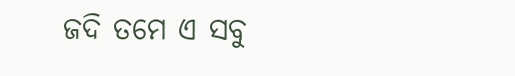ଜଦି ତମେ ଏ ସବୁ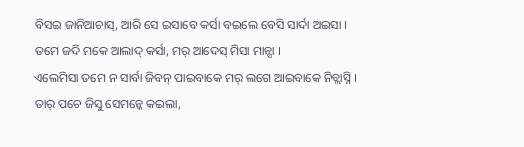ବିସଇ ଜାନିଆଚାସ୍, ଆରି ସେ ଇସାବେ କର୍ସା ବଇଲେ ବେସି ସାର୍ଦା ଅଇସା ।
ତମେ ଜଦି ମକେ ଆଲାଦ୍ କର୍ସା, ମର୍ ଆଦେସ୍ ମିସା ମାନ୍ସା ।
ଏଲେମିସା ତମେ ନ ସାର୍ବା ଜିବନ୍ ପାଇବାକେ ମର୍ ଲଗେ ଆଇବାକେ ନିଚ୍ଲାସ୍ନି ।
ତାର୍ ପଚେ ଜିସୁ ସେମନ୍କେ କଇଲା,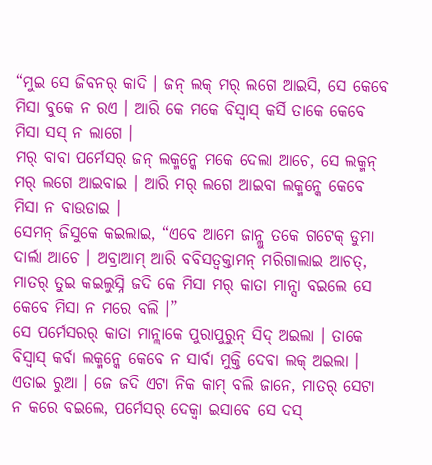“ମୁଇ ସେ ଜିବନର୍ କାଦି । ଜନ୍ ଲକ୍ ମର୍ ଲଗେ ଆଇସି, ସେ କେବେ ମିସା ବୁକେ ନ ରଏ । ଆରି କେ ମକେ ବିସ୍ବାସ୍ କର୍ସି ତାକେ କେବେ ମିସା ସସ୍ ନ ଲାଗେ ।
ମର୍ ବାବା ପର୍ମେସର୍ ଜନ୍ ଲକ୍ମନ୍କେ ମକେ ଦେଲା ଆଚେ, ସେ ଲକ୍ମନ୍ ମର୍ ଲଗେ ଆଇବାଇ । ଆରି ମର୍ ଲଗେ ଆଇବା ଲକ୍ମନ୍କେ କେବେ ମିସା ନ ବାଉଡାଇ ।
ସେମନ୍ ଜିସୁକେ କଇଲାଇ, “ଏବେ ଆମେ ଜାନ୍ଲୁ ତକେ ଗଟେକ୍ ଡୁମା ଦାର୍ଲା ଆଚେ । ଅବ୍ରାଆମ୍ ଆରି ବବିସତ୍ବକ୍ତାମନ୍ ମରିଗାଲାଇ ଆଚତ୍, ମାତର୍ ତୁଇ କଇଲୁସ୍ନି ଜଦି କେ ମିସା ମର୍ କାତା ମାନ୍ସା ବଇଲେ ସେ କେବେ ମିସା ନ ମରେ ବଲି ।”
ସେ ପର୍ମେସରର୍ କାତା ମାନ୍ଲାକେ ପୁରାପୁରୁନ୍ ସିଦ୍ ଅଇଲା । ତାକେ ବିସ୍ବାସ୍ କର୍ବା ଲକ୍ମନ୍କେ କେବେ ନ ସାର୍ବା ମୁକ୍ତି ଦେବା ଲକ୍ ଅଇଲା ।
ଏତାଇ ରୁଆ । ଜେ ଜଦି ଏଟା ନିକ କାମ୍ ବଲି ଜାନେ, ମାତର୍ ସେଟା ନ କରେ ବଇଲେ, ପର୍ମେସର୍ ଦେକ୍ବା ଇସାବେ ସେ ଦସ୍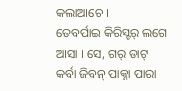କଲାଆଚେ ।
ତେବର୍ପାଇ କିରିସ୍ଟର୍ ଲଗେ ଆସା । ସେ, ଗର୍ ଡାଟ୍ କର୍ବା ଜିବନ୍ ପାକ୍ନା ପାରା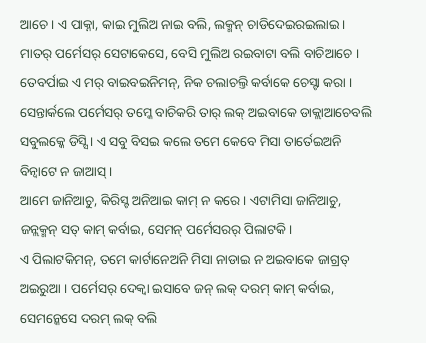ଆଚେ । ଏ ପାକ୍ନା, କାଇ ମୁଲିଅ ନାଇ ବଲି, ଲକ୍ମନ୍ ଚାଡିଦେଇରଇଲାଇ । ମାତର୍ ପର୍ମେସର୍ ସେଟାକେସେ, ବେସି ମୁଲିଅ ରଇବାଟା ବଲି ବାଚିଆଚେ ।
ତେବର୍ପାଇ ଏ ମର୍ ବାଇବଇନିମନ୍, ନିକ ଚଲାଚଲ୍ତି କର୍ବାକେ ଚେସ୍ଟା କରା । ସେନ୍ତାର୍କଲେ ପର୍ମେସର୍ ତମ୍କେ ବାଚିକରି ତାର୍ ଲକ୍ ଅଇବାକେ ଡାକ୍ଲାଆଚେବଲି ସବୁଲକ୍କେ ଡିସ୍ସି । ଏ ସବୁ ବିସଇ କଲେ ତମେ କେବେ ମିସା ତାର୍ତେଇଅନି ବିନ୍ବାଟେ ନ ଜାଆସ୍ ।
ଆମେ ଜାନିଆଚୁ, କିରିସ୍ଟ ଅନିଆଇ କାମ୍ ନ କରେ । ଏଟାମିସା ଜାନିଆଚୁ, ଜନ୍ଲକ୍ମନ୍ ସତ୍ କାମ୍ କର୍ବାଇ, ସେମନ୍ ପର୍ମେସରର୍ ପିଲାଟକି ।
ଏ ପିଲାଟକିମନ୍, ତମେ କାର୍ଟାନେଅନି ମିସା ନାଡାଇ ନ ଅଇବାକେ ଜାଗ୍ରତ୍ ଅଇରୁଆ । ପର୍ମେସର୍ ଦେକ୍ବା ଇସାବେ ଜନ୍ ଲକ୍ ଦରମ୍ କାମ୍ କର୍ବାଇ, ସେମନ୍କେସେ ଦରମ୍ ଲକ୍ ବଲି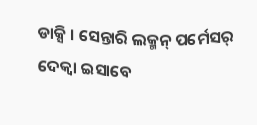ଡାକ୍ସି । ସେନ୍ତାରି ଲକ୍ମନ୍ ପର୍ମେସର୍ ଦେକ୍ବା ଇସାବେ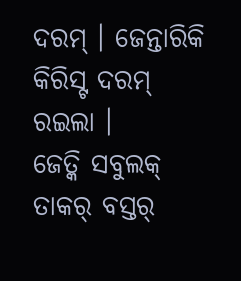ଦରମ୍ । ଜେନ୍ତାରିକି କିରିସ୍ଟ ଦରମ୍ ରଇଲା ।
ଜେତ୍କି ସବୁଲକ୍ ତାକର୍ ବସ୍ତର୍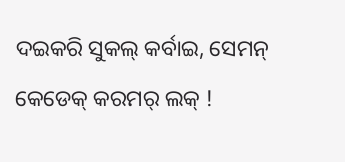ଦଇକରି ସୁକଲ୍ କର୍ବାଇ, ସେମନ୍ କେଡେକ୍ କରମର୍ ଲକ୍ !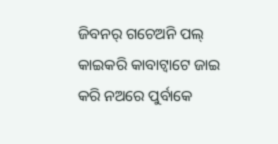ଜିବନର୍ ଗଚେଅନି ପଲ୍ କାଇକରି କାବାଟ୍ବାଟେ ଜାଇ କରି ନଅରେ ପୁର୍ବାକେ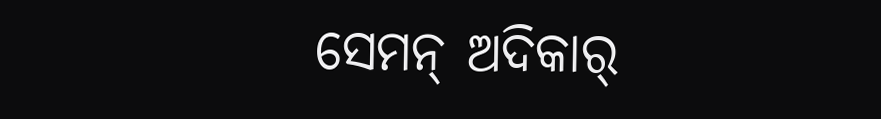ସେମନ୍ ଅଦିକାର୍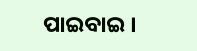ପାଇବାଇ ।